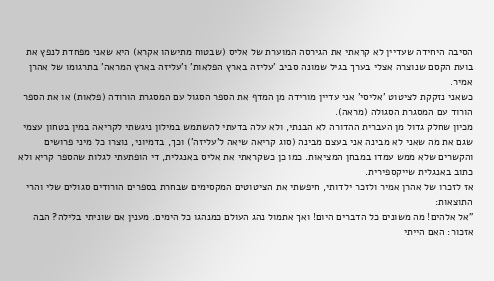הסיבה היחידה שעדיין לא קראתי את הגירסה המוערת של אליס (שבטוח מתישהו אקרא) היא שאני מפחדת לנפץ את בועת הקסם שנוצרה אצלי בערך בגיל שמונה סביב 'עליזה בארץ הפלאות' ו'עליזה בארץ המראה' בתרגומו של אהרן אמיר.
כשאני נזקקת לציטוט 'אליסי' אני עדיין מורידה מן המדף את הספר הסגול עם המסגרת הורודה (פלאות) או את הספר הורוד עם המסגרת הסגולה (מראה).
מכיון שחלק גדול מן העברית ההדורה לא הבנתי, ולא עלה בדעתי להשתמש במילון ניגשתי לקריאה במין בטחון עצמי שגם את מה שאני לא מבינה אני בעצם מבינה (סוג קריאה שיאה ל'עליזה') וכך, בדמיוני, נוצרו כל מיני פרושים והקשרים שלא ממש עמדו במבחן המציאות. כמו כן כשקראתי את אליס באנגלית, די הופתעתי לגלות שהספר קריא ולא כתוב באנגלית שייקספירית.
אז לזכרו של אהרן אמיר ולזכר ילדותי, חיפשתי את הציטוטים המקסימים שבחרת בספרים הורודים סגולים שלי והרי התוצאות:
"אל אלהים! מה משונים כל הדברים היום! ואך אתמול נהג העולם כמנהגו כל הימים. מענין אם שוניתי בלילה? הבה אזכור: האם הייתי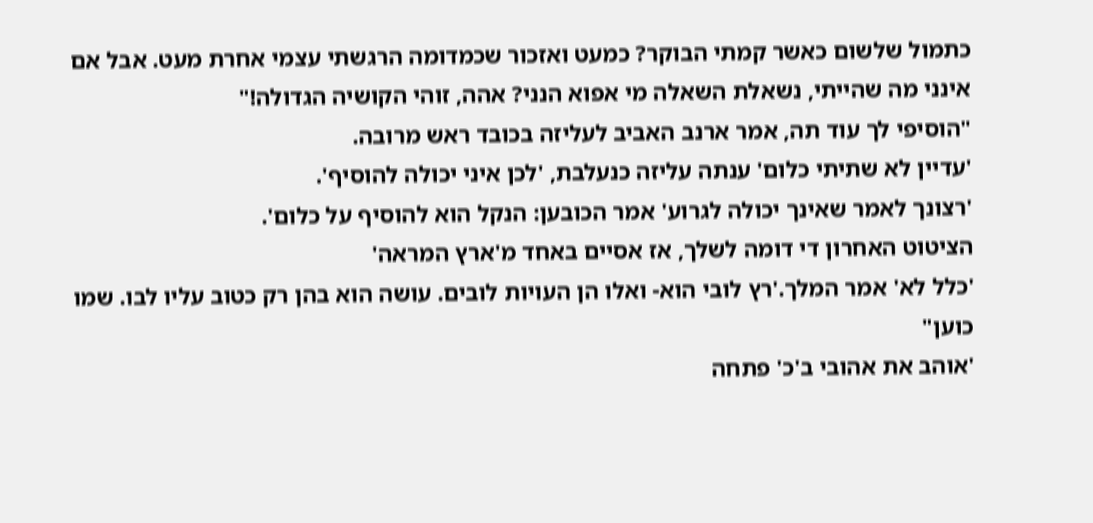כתמול שלשום כאשר קמתי הבוקר? כמעט ואזכור שכמדומה הרגשתי עצמי אחרת מעט. אבל אם אינני מה שהייתי, נשאלת השאלה מי אפוא הנני? אהה, זוהי הקושיה הגדולה!"
"הוסיפי לך עוד תה, אמר ארנב האביב לעליזה בכובד ראש מרובה.
'עדיין לא שתיתי כלום' ענתה עליזה כנעלבת, 'לכן איני יכולה להוסיף'.
'רצונך לאמר שאינך יכולה לגרוע' אמר הכובען: הנקל הוא להוסיף על כלום'.
הציטוט האחרון די דומה לשלך, אז אסיים באחד מ'ארץ המראה'
'כלל לא' אמר המלך.'רץ לובי הוא- ואלו הן העויות לובים. עושה הוא בהן רק כטוב עליו לבו. שמו כוען"
'אוהב את אהובי ב'כ' פתחה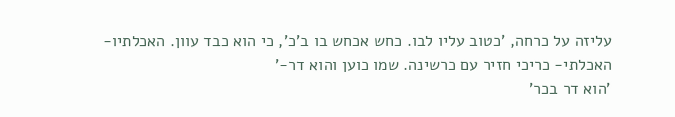עליזה על כרחה, 'כטוב עליו לבו. כחש אכחש בו ב'כ', כי הוא כבד עוון. האכלתיו- האכלתי- כריכי חזיר עם כרשינה. שמו כוען והוא דר-'
'הוא דר בכר'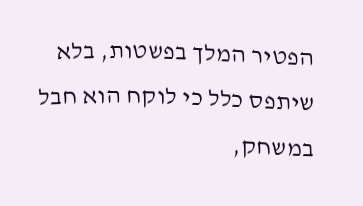הפטיר המלך בפשטות, בלא שיתפס כלל כי לוקח הוא חבל במשחק,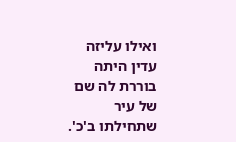ואילו עליזה עדין היתה בוררת לה שם של עיר שתחילתו ב'כ'.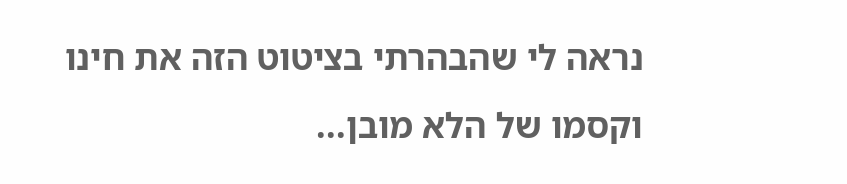נראה לי שהבהרתי בציטוט הזה את חינו וקסמו של הלא מובן...